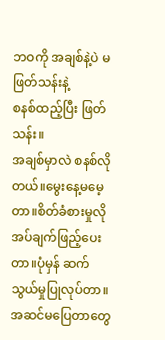ဘဝကို အချစ်နဲ့ပဲ မဖြတ်သန်းနဲ့
စနစ်ထည့်ပြီး ဖြတ်သန်း။
အချစ်မှာလဲ စနစ်လိုတယ်။မွေးနေ့မမေ့တာ။စိတ်ခံစားမှုလိုအပ်ချက်ဖြည့်ပေးတာ။ပုံမှန် ဆက်သွယ်မှုပြုလုပ်တာ။အဆင်မပြေတာတွေ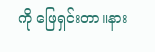ကို ဖြေရှင်းတာ။နား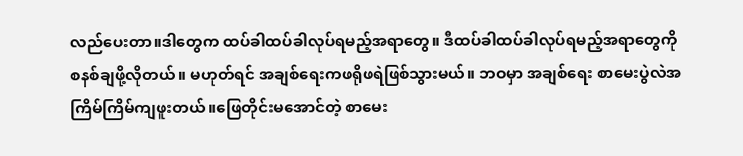လည်ပေးတာ။ဒါတွေက ထပ်ခါထပ်ခါလုပ်ရမည့်အရာတွေ။ ဒီထပ်ခါထပ်ခါလုပ်ရမည့်အရာတွေကိုစနစ်ချဖို့လိုတယ်။ မဟုတ်ရင် အချစ်ရေးကဖရိုဖရဲဖြစ်သွားမယ်။ ဘဝမှာ အချစ်ရေး စာမေးပွဲလဲအကြိမ်ကြိမ်ကျဖူးတယ်။ဖြေတိုင်းမအောင်တဲ့ စာမေး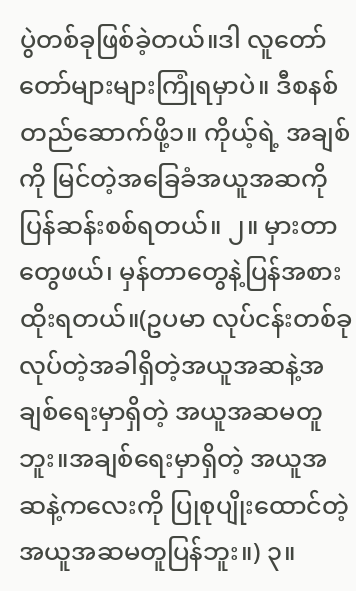ပွဲတစ်ခုဖြစ်ခဲ့တယ်။ဒါ လူတော်တော်များများကြုံရမှာပဲ။ ဒီစနစ်တည်ဆောက်ဖို့၁။ ကိုယ့်ရဲ့ အချစ်ကို မြင်တဲ့အခြေခံအယူအဆကို ပြန်ဆန်းစစ်ရတယ်။ ၂။ မှားတာတွေဖယ်၊ မှန်တာတွေနဲ့ပြန်အစားထိုးရတယ်။(ဥပမာ လုပ်ငန်းတစ်ခုလုပ်တဲ့အခါရှိတဲ့အယူအဆနဲ့အချစ်ရေးမှာရှိတဲ့ အယူအဆမတူဘူး။အချစ်ရေးမှာရှိတဲ့ အယူအဆနဲ့ကလေးကို ပြုစုပျိုးထောင်တဲ့ အယူအဆမတူပြန်ဘူး။) ၃။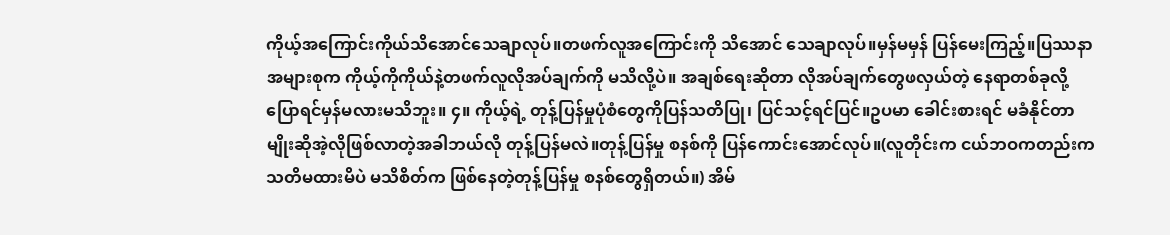ကိုယ့်အကြောင်းကိုယ်သိအောင်သေချာလုပ်။တဖက်လူအကြောင်းကို သိအောင် သေချာလုပ်။မှန်မမှန် ပြန်မေးကြည့်။ပြဿနာအများစုက ကိုယ့်ကိုကိုယ်နဲ့တဖက်လူလိုအပ်ချက်ကို မသိလို့ပဲ။ အချစ်ရေးဆိုတာ လိုအပ်ချက်တွေဖလှယ်တဲ့ နေရာတစ်ခုလို့ပြောရင်မှန်မလားမသိဘူး။ ၄။ ကိုယ့်ရဲ့ တုန့်ပြန်မှုပုံစံတွေကိုပြန်သတိပြု၊ ပြင်သင့်ရင်ပြင်။ဥပမာ ခေါင်းစားရင် မခံနိုင်တာမျိုးဆိုအဲ့လိုဖြစ်လာတဲ့အခါဘယ်လို တုန့်ပြန်မလဲ။တုန့်ပြန်မှု စနစ်ကို ပြန်ကောင်းအောင်လုပ်။(လူတိုင်းက ငယ်ဘဝကတည်းကသတိမထားမိပဲ မသိစိတ်က ဖြစ်နေတဲ့တုန့်ပြန်မှု စနစ်တွေရှိတယ်။) အိမ်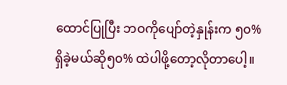ထောင်ပြုပြီး ဘဝကိုပျော်တဲ့နှုန်းက ၅၀% ရှိခဲ့မယ်ဆို၅၀% ထဲပါဖို့တော့လိုတာပေါ့။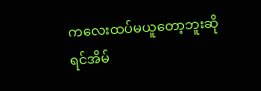ကလေးထပ်မယူတော့ဘူးဆိုရင်အိမ်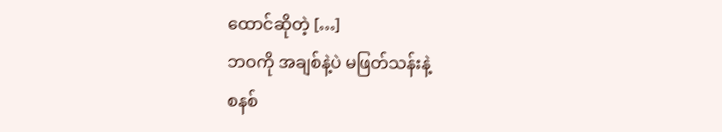ထောင်ဆိုတဲ့ […]
ဘဝကို အချစ်နဲ့ပဲ မဖြတ်သန်းနဲ့
စနစ်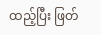ထည့်ပြီး ဖြတ်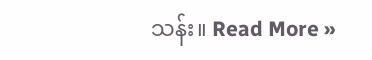သန်း။ Read More »